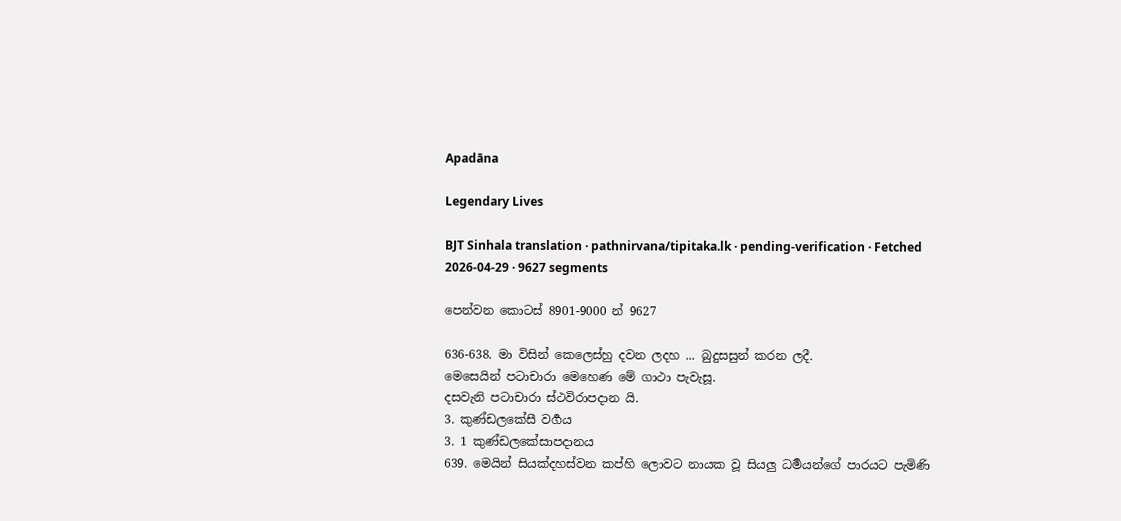Apadāna

Legendary Lives

BJT Sinhala translation · pathnirvana/tipitaka.lk · pending-verification · Fetched 2026-04-29 · 9627 segments

පෙන්වන කොටස් 8901-9000 න් 9627

636-638. මා විසින් කෙලෙස්හු දවන ලදහ ... බුදුසසුන් කරන ලදී.
මෙසෙයින් පටාචාරා මෙහෙණ මේ ගාථා පැවැසූ.
දසවැනි පටාචාරා ස්ථවිරාපදාන යි.
3. කුණ්ඩලකේසී වර්‍ගය
3. 1 කුණ්ඩලකේසාපදානය
639. මෙයින් සියක්දහස්වන කප්හි ලොවට නායක වූ සියලු ධර්‍මයන්ගේ පාරයට පැමිණි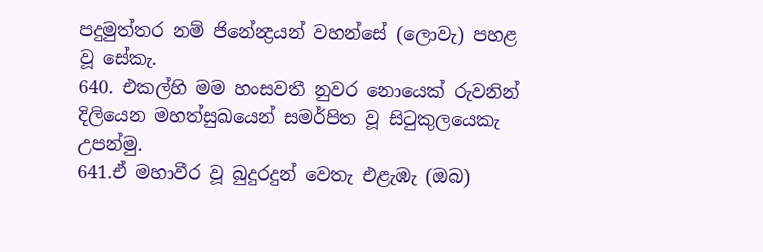පදුමුත්තර නම් ජිනේන්‍ද්‍රයන් වහන්සේ (ලොවැ) පහළ වූ සේකැ.
640. එකල්හි මම හංසවතී නුවර නොයෙක් රුවනින් දිලියෙන මහත්සුඛයෙන් සමර්පිත වූ සිටුකුලයෙකැ උපන්මු.
641.ඒ මහාවීර වූ බුදුරදුන් වෙතැ එළැඹැ (ඔබ)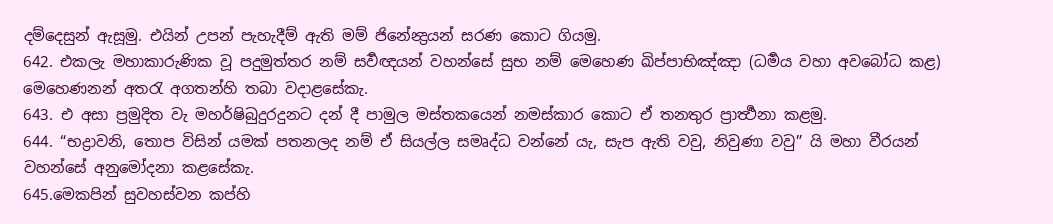දම්දෙසුන් ඇසූමු. එයින් උපන් පැහැදීම් ඇති මම් ජිනේන්‍ද්‍රයන් සරණ කොට ගියමු.
642. එකලැ මහාකාරුණික වූ පදුමුත්තර නම් සර්‍වඥයන් වහන්සේ සුභ නම් මෙහෙණ ඛිප්පාභිඤ්ඤා (ධර්‍මය වහා අවබෝධ කළ) මෙහෙණනන් අතරැ අගතන්හි තබා වදාළසේකැ.
643. එ අසා ප්‍රමුදිත වැ මහර්ෂිබුදුරදුනට දන් දී පාමුල මස්තකයෙන් නමස්කාර කොට ඒ තනතුර ප්‍රාර්‍ත්‍ථනා කළමු.
644. “භද්‍රාවනි, තොප විසින් යමක් පතනලද නම් ඒ සියල්ල සමෘද්ධ වන්නේ යැ, සැප ඇති වවු, නිවුණා වවු” යි මහා වීරයන් වහන්සේ අනුමෝදනා කළසේකැ.
645.මෙකපින් සුවහස්වන කප්හි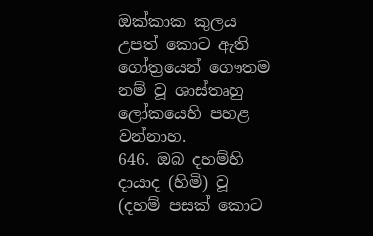ඔක්කාක කුලය උපත් කොට ඇති ගෝත්‍රයෙන් ගෞතම නම් වූ ශාස්තෘහු ලෝකයෙහි පහළ වන්නාහ.
646. ඔබ දහම්හි දායාද (හිමි) වූ (දහම් පසක් කොට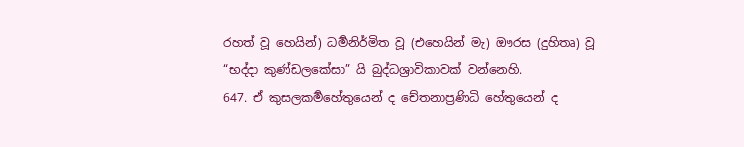රහත් වූ හෙයින්) ධර්‍මනිර්මිත වූ (එහෙයින් මැ) ඖරස (දුහිතෘ) වූ “භද්දා කුණ්ඩලකේසා” යි බුද්ධශ්‍රාවිකාවක් වන්නෙහි.
647. ඒ කුසලකර්‍මහේතුයෙන් ද චේතනාප්‍රණිධි හේතුයෙන් ද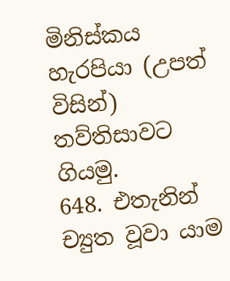මිනිස්කය හැරපියා (උපත් විසින්) තව්තිසාවට ගියමු.
648. එතැනින් ච්‍යුත වූවා යාම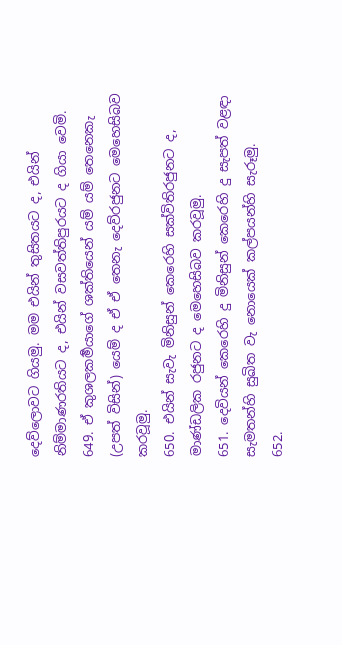දෙව්ලොවට ගියමු. මම එයින් තුසිතයට ද, එයින් නිම්මාණරතියට ද, එයින් වසවත්තිපුරයට ද ගියා වෙමි.
649. ඒ කුශලකර්‍මයාගේ ශක්තියෙන් යම් යම් තෙනෙකැ (උපත් විසින්) යෙම් ද ඒ ඒ තෙනැ දෙව්රජුනට මෙහෙසිබව කරවූමු.
650. එයින් සැවැ මිනිසුන් කෙරෙහි සක්විතිරජුනට ද, මාණ්ඩලික රජුනට ද මෙහෙසිබව කරවූමු.
651. දෙවියන් කෙරෙහි දු මිනිසුන් කෙරෙහි දු සැපත් වළඳා සැමතන්හි සුඛිත වැ නොයෙක් කල්පයන්හි සැරූමු.
652.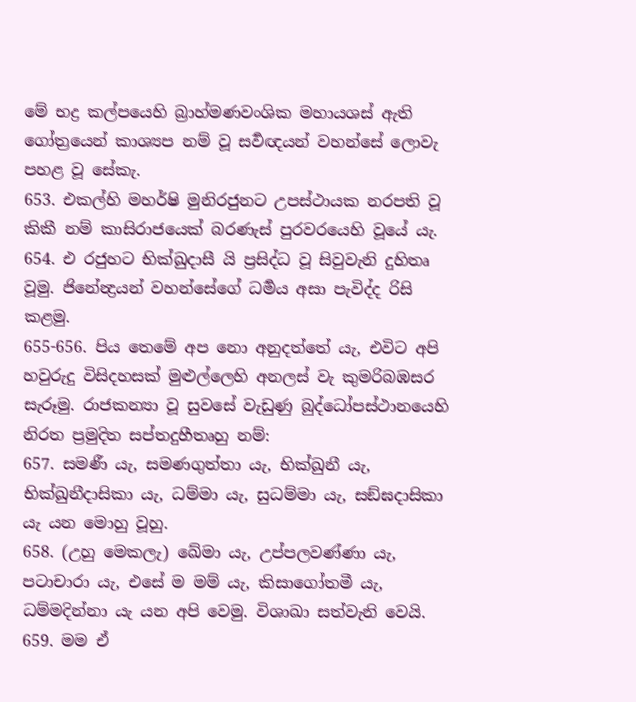මේ භද්‍ර කල්පයෙහි බ්‍රාහ්මණවංශික මහායශස් ඇති ගෝත්‍රයෙන් කාශ්‍යප නම් වූ සර්‍වඥයන් වහන්සේ ලොවැ පහළ වූ සේකැ.
653. එකල්හි මහර්ෂි මුනිරජුනට උපස්ථායක නරපති වූ කිකී නම් කාසිරාජයෙක් බරණැස් පුරවරයෙහි වූයේ යැ.
654. එ රජුහට භික්ඛුදාසී යි ප්‍රසිද්ධ වූ සිවුවැනි දුහිතෘ වූමු. ජිනේන්‍ද්‍රයන් වහන්සේගේ ධර්‍මය අසා පැවිද්ද රිසි කළමු.
655-656. පිය තෙමේ අප නො අනුදත්තේ යැ, එවිට අපි හවුරුදු විසිදහසක් මුළුල්ලෙහි අනලස් වැ කුමරිබඹසර සැරූමු. රාජකන්‍යා වූ සුවසේ වැඩුණු බුද්ධෝපස්ථානයෙහි නිරත ප්‍රමුදිත සප්තදුහීතෘහු නම්:
657. සමණී යැ, සමණගුත්තා යැ, භික්ඛුනී යැ, භික්ඛුනීදාසිකා යැ, ධම්මා යැ, සුධම්මා යැ, සඞ්ඝදාසිකා යැ යන මොහු වූහු.
658. (උහු මෙකලැ) ඛේමා යැ, උප්පලවණ්ණා යැ, පටාචාරා යැ, එසේ ම මම් යැ, කිසාගෝතමී යැ, ධම්මදින්නා යැ යන අපි වෙමු. විශාඛා සත්වැනි වෙයි.
659. මම ඒ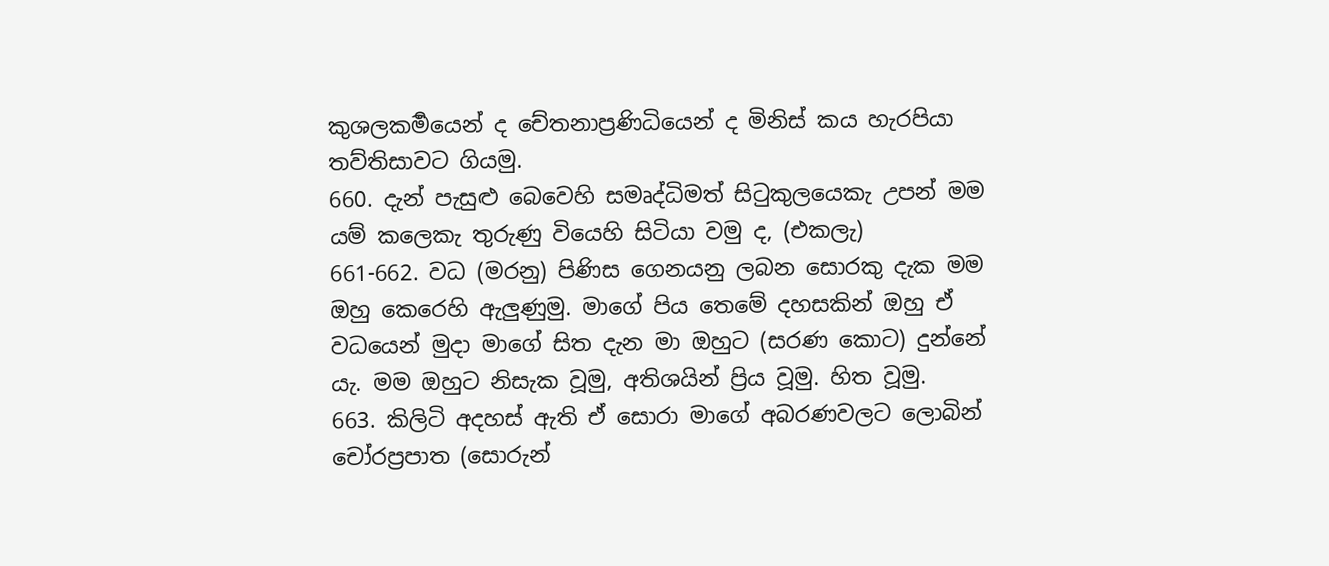කුශලකර්‍මයෙන් ද චේතනාප්‍රණිධියෙන් ද මිනිස් කය හැරපියා තව්තිසාවට ගියමු.
660. දැන් පැසුළු බෙවෙහි සමෘද්ධිමත් සිටුකුලයෙකැ උපන් මම යම් කලෙකැ තුරුණු වියෙහි සිටියා වමු ද, (එකලැ)
661-662. වධ (මරනු) පිණිස ගෙනයනු ලබන සොරකු දැක මම ඔහු කෙරෙහි ඇලුණුමු. මාගේ පිය තෙමේ දහසකින් ඔහු ඒ වධයෙන් මුදා මාගේ සිත දැන මා ඔහුට (සරණ කොට) දුන්නේ යැ. මම ඔහුට නිසැක වූමු, අතිශයින් ප්‍රිය වූමු. හිත වූමු.
663. කිලිටි අදහස් ඇති ඒ සොරා මාගේ අබරණවලට ලොබින් චෝරප්‍රපාත (සොරුන්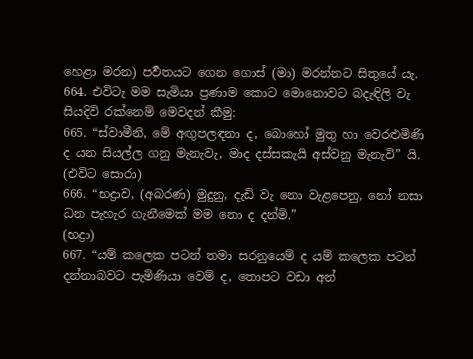හෙළා මරන) පර්‍වතයට ගෙන ගොස් (මා) මරන්නට සිතුයේ යැ.
664. එවිටැ මම සැමියා ප්‍රණාම කොට මොනොවට බදැඳිලි වැ සියදිවි රක්නෙම් මෙවදන් කීමු:
665. “ස්වාමීනි, මේ අඟුපලඳනා ද, බොහෝ මුතු හා වෙරළුමිණි ද යන සියල්ල ගනු මැනැවැ, මාද දස්සකැයි අස්වනු මැනැවි” යි.
(එවිට සොරා)
666. “භද්‍රාව, (අබරණ) මුදුනු, දැඩි වැ නො වැළපෙනු, නෝ නසා ධන පැහැර ගැනීමෙක් මම නො ද දන්මි.”
(භද්‍රා)
667. “යම් කලෙක පටන් තමා සරනුයෙම් ද යම් කලෙක පටන් දන්නාබවට පැමිණියා වෙම් ද, තොපට වඩා අන්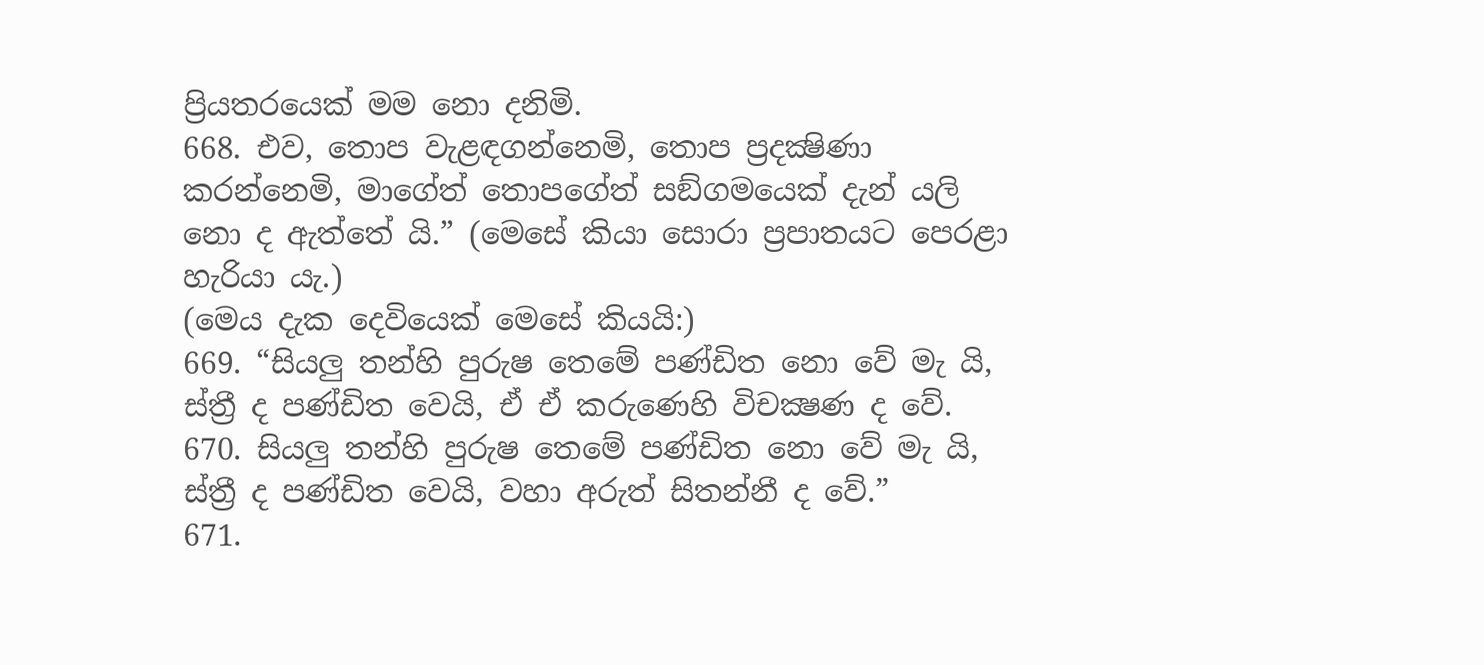ප්‍රියතරයෙක් මම නො දනිමි.
668. එව, තොප වැළඳගන්නෙමි, තොප ප්‍රදක්‍ෂිණා කරන්නෙමි, මාගේත් තොපගේත් සඞ්ගමයෙක් දැන් යලි නො ද ඇත්තේ යි.” (මෙසේ කියා සොරා ප්‍රපාතයට පෙරළා හැරියා යැ.)
(මෙය දැක දෙවියෙක් මෙසේ කියයි:)
669. “සියලු තන්හි පුරුෂ තෙමේ පණ්ඩිත නො වේ මැ යි, ස්ත්‍රී ද පණ්ඩිත වෙයි, ඒ ඒ කරුණෙහි විචක්‍ෂණ ද වේ.
670. සියලු තන්හි පුරුෂ තෙමේ පණ්ඩිත නො වේ මැ යි, ස්ත්‍රී ද පණ්ඩිත වෙයි, වහා අරුත් සිතන්නී ද වේ.”
671.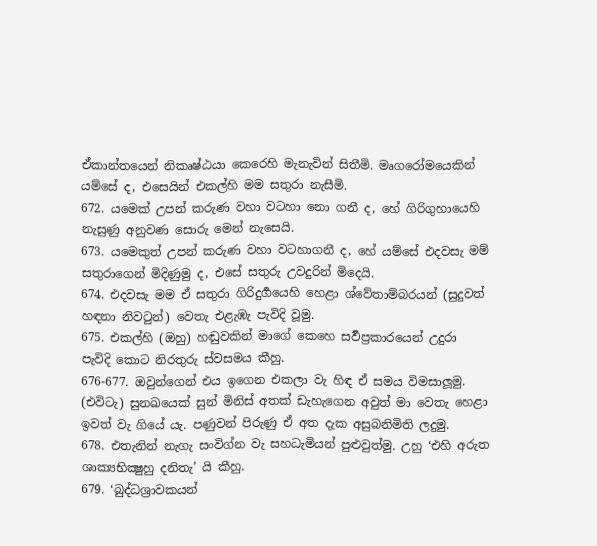ඒකාන්තයෙන් නිකෘෂ්ඨයා කෙරෙහි මැනැවින් සිතීමි. මෘගරෝමයෙකින් යම්සේ ද, එසෙයින් එකල්හි මම සතුරා නැසීමි.
672. යමෙක් උපන් කරුණ වහා වටහා නො ගනී ද, හේ ගිරිගුහායෙහි නැසුණු අනුවණ සොරු මෙන් නැසෙයි.
673. යමෙකුත් උපන් කරුණ වහා වටහාගනී ද, හේ යම්සේ එදවසැ මම් සතුරාගෙන් මිදිණුමු ද, එසේ සතුරු උවදුරින් මිදෙයි.
674. එදවසැ මම ඒ සතුරා ගිරිදුර්‍ගයෙහි හෙළා ශ්වේතාම්බරයන් (සුදුවත් හඳනා නිවටුන්) වෙතැ එළැඹැ පැවිදි වූමු.
675. එකල්හි (ඔහු) හඬුවකින් මාගේ කෙහෙ සර්‍වප්‍රකාරයෙන් උදුරා පැවිදි කොට නිරතුරු ස්වසමය කීහු.
676-677. ඔවුන්ගෙන් එය ඉගෙන එකලා වැ හිඳ ඒ සමය විමසාලූමු. (එවිටැ) සුනඛයෙක් සුන් මිනිස් අතක් ඩැහැගෙන අවුත් මා වෙතැ හෙළා ඉවත් වැ ගියේ යැ. පණුවන් පිරුණු ඒ අත දැක අසුබනිමිති ලදුමු.
678. එතැනින් නැගැ සංවිග්න වැ සහධැමියන් පුළුවුත්මු. උහු ‘එහි අරුත ශාක්‍යභික්‍ෂුහු දනිතැ’ යි කීහු.
679. ‘බුද්ධශ්‍රාවකයන්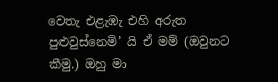වෙතැ එළැඹැ එහි අරුත පුළුවුස්නෙමි’ යි ඒ මම් (ඔවුනට කීමු.) ඔහු මා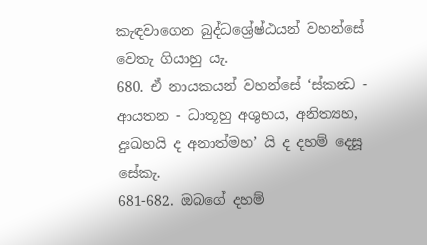කැඳවාගෙන බුද්ධශ්‍රේෂ්ඨයන් වහන්සේ වෙතැ ගියාහු යැ.
680. ඒ නායකයන් වහන්සේ ‘ස්කන්‍ධ - ආයතන - ධාතූහු අශුභය, අනිත්‍යහ, දුඃඛහයි ද අනාත්මහ’ යි ද දහම් දෙසූ සේකැ.
681-682. ඔබගේ දහම්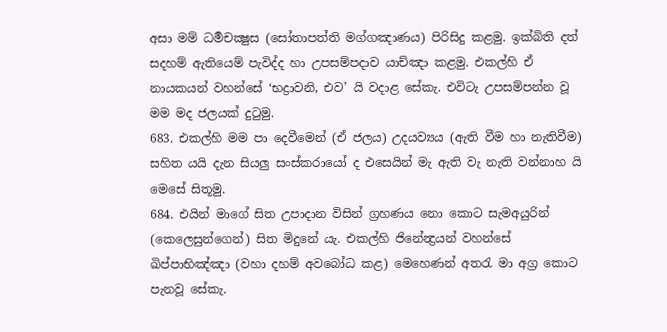අසා මම් ධර්‍මචක්‍ෂුස (සෝතාපත්ති මග්‍ගඤාණය) පිරිසිදු කළමු. ඉක්බිති දත් සදහම් ඇතියෙම් පැවිද්ද හා උපසම්පදාව යාච්ඤා කළමු. එකල්හි ඒ නායකයන් වහන්සේ ‘භද්‍රාවනි, එව’ යි වදාළ සේකැ. එවිටැ උපසම්පන්න වූ මම මද ජලයක් දුටුමු.
683. එකල්හි මම පා දෙවීමෙන් (ඒ ජලය) උදයව්‍යය (ඇති වීම හා නැතිවීම) සහිත යයි දැන සියලු සංස්කරායෝ ද එසෙයින් මැ ඇති වැ නැති වන්නාහ යි මෙසේ සිතූමු.
684. එයින් මාගේ සිත උපාදාන විසින් ග්‍රහණය නො කොට සැමඅයුරින් (කෙලෙසුන්ගෙන්) සිත මිදුනේ යැ. එකල්හි ජිනේන්‍ද්‍රයන් වහන්සේ ඛිප්පාභිඤ්ඤා (වහා දහම් අවබෝධ කළ) මෙහෙණන් අතරැ මා අග්‍ර කොට පැනවූ සේකැ.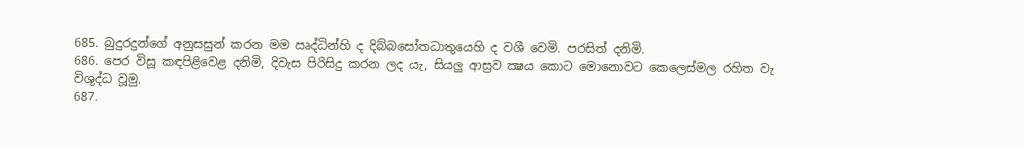685. බුදුරදුන්ගේ අනුසසුන් කරන මම ඍද්ධින්හි ද දිබ්බසෝතධාතුයෙහි ද වශී වෙමි. පරසිත් දනිමි.
686. පෙර විසූ කඳපිළිවෙළ දනිමි, දිවැස පිරිසිදු කරන ලද යැ, සියලු ආස්‍රව ක්‍ෂය කොට මොනොවට කෙලෙස්මල රහිත වැ විශුද්ධ වූමු.
687.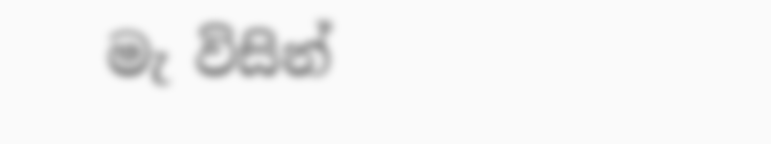මැ විසින්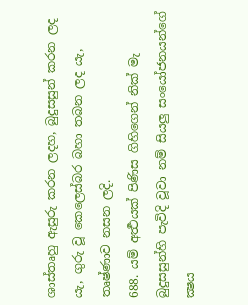ශාස්තෘහු ඇසුරු කරන ලදහ, බුදුසසුන් කරන ලද යැ, ගුරු වූ කෙලෙස්බර බහා තබන ලද යැ, තෘෂ්ණාව නසන ලදි.
688. යම් අර්‍ත්‍ථයක් පිණිස ගිහිගෙන් නික් මැ බුදුසසුන්හි පැවිදි වූවා නම් සියලු සංයෝජනයන්ගේ ක්‍ෂය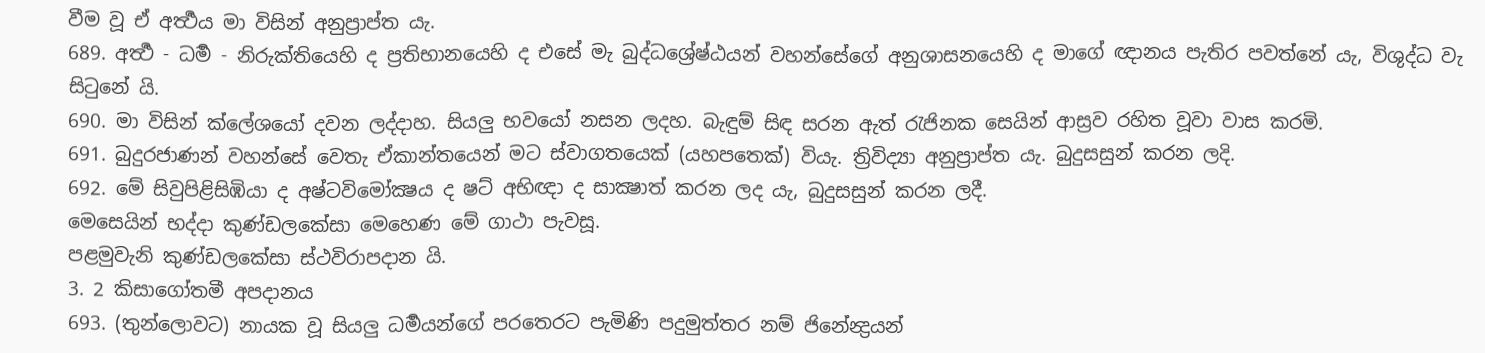වීම වූ ඒ අර්‍ත්‍ථය මා විසින් අනුප්‍රාප්ත යැ.
689. අර්‍ත්‍ථ - ධර්‍ම - නිරුක්තියෙහි ද ප්‍රතිභානයෙහි ද එසේ මැ බුද්ධශ්‍රේෂ්ඨයන් වහන්සේගේ අනුශාසනයෙහි ද මාගේ ඥානය පැතිර පවත්නේ යැ, විශුද්ධ වැ සිටුනේ යි.
690. මා විසින් ක්ලේශයෝ දවන ලද්දාහ. සියලු භවයෝ නසන ලදහ. බැඳුම් සිඳ සරන ඇත් රැජිනක සෙයින් ආස්‍රව රහිත වූවා වාස කරමි.
691. බුදුරජාණන් වහන්සේ වෙතැ ඒකාන්තයෙන් මට ස්වාගතයෙක් (යහපතෙක්) වියැ. ත්‍රිවිද්‍යා අනුප්‍රාප්ත යැ. බුදුසසුන් කරන ලදි.
692. මේ සිවුපිළිසිඹියා ද අෂ්ටවිමෝක්‍ෂය ද ෂට් අභිඥා ද සාක්‍ෂාත් කරන ලද යැ, බුදුසසුන් කරන ලදී.
මෙසෙයින් භද්දා කුණ්ඩලකේසා මෙහෙණ මේ ගාථා පැවසූ.
පළමුවැනි කුණ්ඩලකේසා ස්ථවිරාපදාන යි.
3. 2 කිසාගෝතමී අපදානය
693. (තුන්ලොවට) නායක වූ සියලු ධර්‍මයන්ගේ පරතෙරට පැමිණි පදුමුත්තර නම් ජිනේන්‍ද්‍රයන්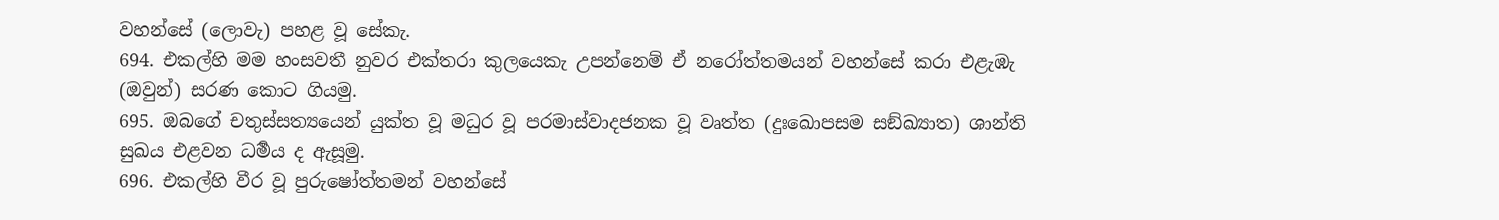වහන්සේ (ලොවැ) පහළ වූ සේකැ.
694. එකල්හි මම හංසවතී නුවර එක්තරා කුලයෙකැ උපන්නෙම් ඒ නරෝත්තමයන් වහන්සේ කරා එළැඹැ (ඔවුන්) සරණ කොට ගියමු.
695. ඔබගේ චතුස්සත්‍යයෙන් යුක්ත වූ මධුර වූ පරමාස්වාදජනක වූ වෘත්ත (දුඃඛොපසම සඞ්ඛ්‍යාත) ශාන්ති සුඛය එළවන ධර්‍මය ද ඇසූමු.
696. එකල්හි වීර වූ පුරුෂෝත්තමන් වහන්සේ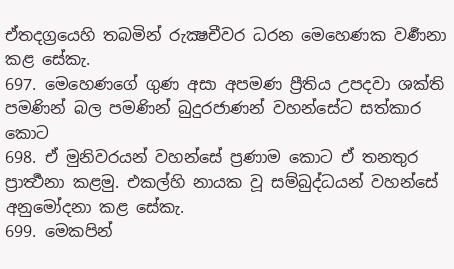ඒතදග්‍රයෙහි තබමින් රුක්‍ෂචීවර ධරන මෙහෙණක වර්‍ණනා කළ සේකැ.
697. මෙහෙණගේ ගුණ අසා අපමණ ප්‍රීතිය උපදවා ශක්ති පමණින් බල පමණින් බුදුරජාණන් වහන්සේට සත්කාර කොට
698. ඒ මුනිවරයන් වහන්සේ ප්‍රණාම කොට ඒ තනතුර ප්‍රාර්‍ත්‍ථනා කළමු. එකල්හි නායක වූ සම්බුද්ධයන් වහන්සේ අනුමෝදනා කළ සේකැ.
699. මෙකපින්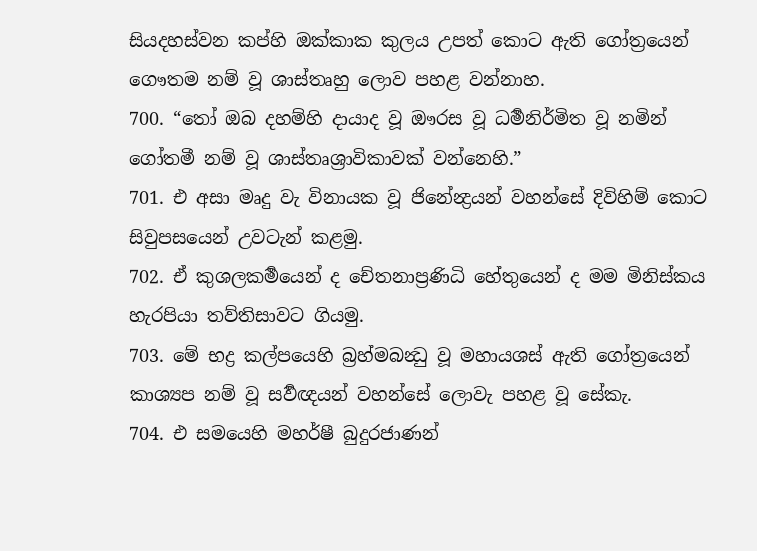සියදහස්වන කප්හි ඔක්කාක කුලය උපත් කොට ඇති ගෝත්‍රයෙන් ගෞතම නම් වූ ශාස්තෘහු ලොව පහළ වන්නාහ.
700. “තෝ ඔබ දහම්හි දායාද වූ ඖරස වූ ධර්‍මනිර්මිත වූ නමින් ගෝතමී නම් වූ ශාස්තෘශ්‍රාවිකාවක් වන්නෙහි.”
701. එ අසා මෘදු වැ විනායක වූ ජිනේන්‍ද්‍රයන් වහන්සේ දිවිහිම් කොට සිවුපසයෙන් උවටැන් කළමු.
702. ඒ කුශලකර්‍මයෙන් ද චේතනාප්‍රණිධි හේතුයෙන් ද මම මිනිස්කය හැරපියා තව්තිසාවට ගියමු.
703. මේ භද්‍ර කල්පයෙහි බ්‍රහ්මබන්‍ධු වූ මහායශස් ඇති ගෝත්‍රයෙන් කාශ්‍යප නම් වූ සර්‍වඥයන් වහන්සේ ලොවැ පහළ වූ සේකැ.
704. එ සමයෙහි මහර්ෂී බුදුරජාණන්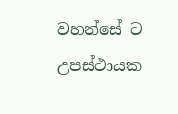වහන්සේ ට උපස්ථායක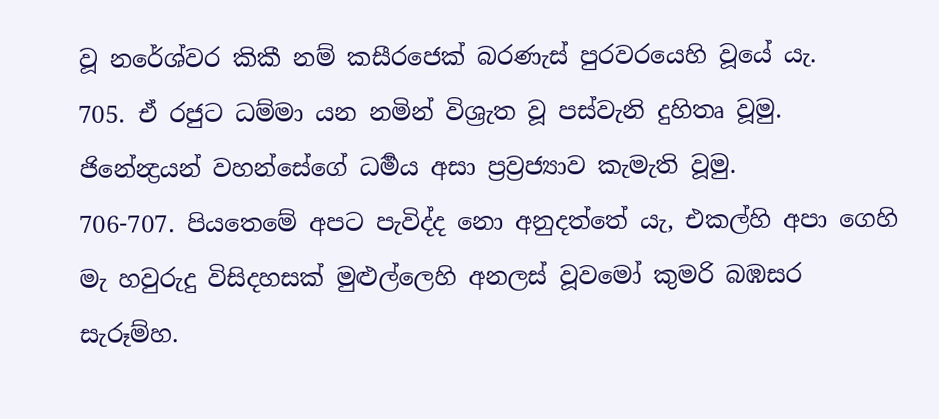වූ නරේශ්වර කිකී නම් කසීරජෙක් බරණැස් පුරවරයෙහි වූයේ යැ.
705. ඒ රජුට ධම්මා යන නමින් විශ්‍රැත වූ පස්වැනි දුහිතෘ වූමු. ජිනේන්‍ද්‍රයන් වහන්සේගේ ධර්‍මය අසා ප්‍රව්‍රජ්‍යාව කැමැති වූමු.
706-707. පියතෙමේ අපට පැවිද්ද නො අනුදත්තේ යැ, එකල්හි අපා ගෙහි මැ හවුරුදු විසිදහසක් මුළුල්ලෙහි අනලස් වූවමෝ කුමරි බඹසර සැරූම්හ.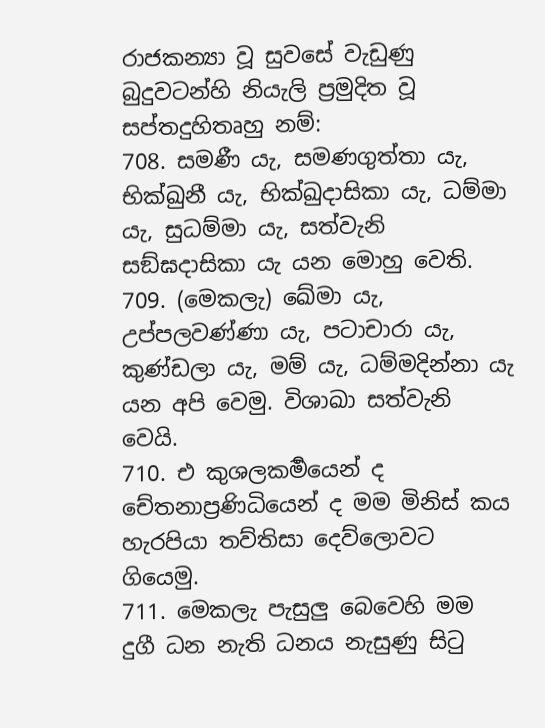රාජකන්‍යා වූ සුවසේ වැඩුණු බුදුවටන්හි නියැලි ප්‍රමුදිත වූ සප්තදුහිතෘහු නම්:
708. සමණී යැ, සමණගුත්තා යැ, භික්ඛුනී යැ, භික්ඛුදාසිකා යැ, ධම්මා යැ, සුධම්මා යැ, සත්වැනි සඞ්ඝදාසිකා යැ යන මොහු වෙති.
709. (මෙකලැ) ඛේමා යැ, උප්පලවණ්ණා යැ, පටාචාරා යැ, කුණ්ඩලා යැ, මම් යැ, ධම්මදින්නා යැ යන අපි වෙමු. විශාඛා සත්වැනි වෙයි.
710. එ කුශලකර්‍මයෙන් ද චේතනාප්‍රණිධියෙන් ද මම මිනිස් කය හැරපියා තව්තිසා දෙව්ලොවට ගියෙමු.
711. මෙකලැ පැසුලු බෙවෙහි මම දුගී ධන නැති ධනය නැසුණු සිටු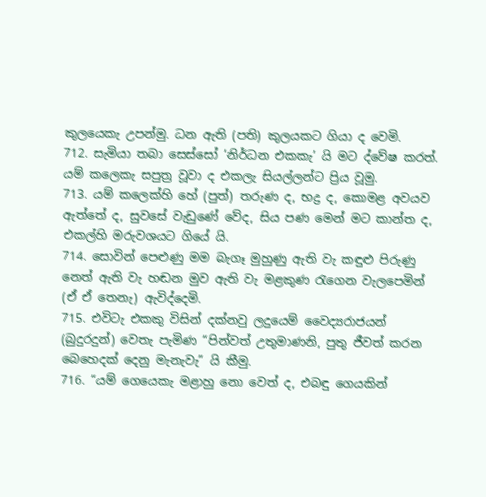කුලයෙකැ උපන්මු. ධන ඇති (පති) කුලයකට ගියා ද වෙමි.
712. සැමියා තබා සෙස්සෝ ‘නිර්ධන එකකැ’ යි මට ද්වේෂ කරත්. යම් කලෙකැ සපුත්‍ර වූවා ද එකලැ සියල්ලන්ට ප්‍රිය වූමු.
713. යම් කලෙක්හි හේ (පුත්) තරුණ ද, භද්‍ර ද, කොමළ අවයව ඇත්තේ ද, සුවසේ වැඩුණේ වේද, සිය පණ මෙන් මට කාන්ත ද, එකල්හි මරුවශයට ගියේ යි.
714. සොවින් පෙළුණු මම බැගෑ මුහුණු ඇති වැ කඳුළු පිරුණු නෙත් ඇති වැ හඬන මුව ඇති වැ මළකුණ රැගෙන වැලපෙමින් (ඒ ඒ තෙනැ) ඇවිද්දෙමි.
715. එවිටැ එකකු විසින් දක්නවු ලදුයෙම් වෛද්‍යරාජයන් (බුදුරදුන්) වෙතැ පැමිණ “පින්වත් උතුමාණනි, පුතු ජීවත් කරන බෙහෙදක් දෙනු මැනැවැ” යි කීමු.
716. “යම් ගෙයෙකැ මළාහු නො වෙත් ද, එබඳු ගෙයකින්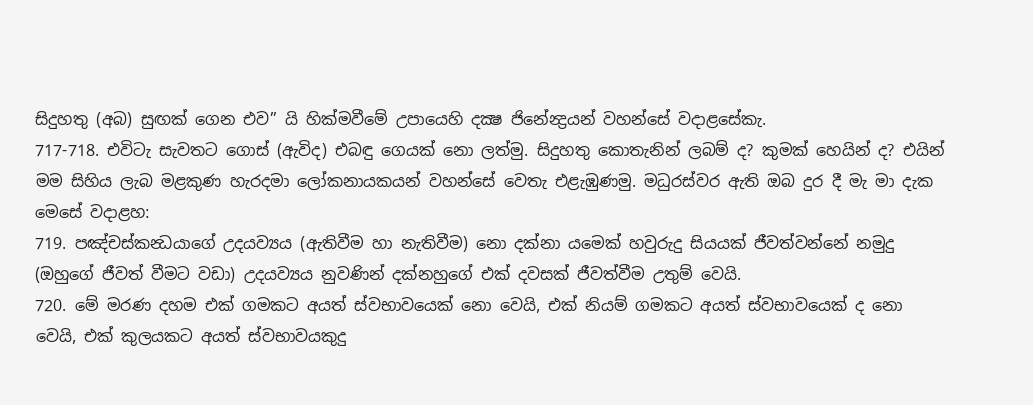සිදුහතු (අබ) සුඟක් ගෙන එව” යි හික්මවීමේ උපායෙහි දක්‍ෂ ජිනේන්‍ද්‍රයන් වහන්සේ වදාළසේකැ.
717-718. එවිටැ සැවතට ගොස් (ඇවිද) එබඳු ගෙයක් නො ලත්මු. සිදුහතු කොතැනින් ලබම් ද? කුමක් හෙයින් ද? එයින් මම සිහිය ලැබ මළකුණ හැරදමා ලෝකනායකයන් වහන්සේ වෙතැ එළැඹුණමු. මධුරස්වර ඇති ඔබ දුර දී මැ මා දැක මෙසේ වදාළහ:
719. පඤ්චස්කන්‍ධයාගේ උදයව්‍යය (ඇතිවීම හා නැතිවීම) නො දක්නා යමෙක් හවුරුදු සියයක් ජීවත්වන්නේ නමුදු (ඔහුගේ ජීවත් වීමට වඩා) උදයව්‍යය නුවණින් දක්නහුගේ එක් දවසක් ජීවත්වීම උතුම් වෙයි.
720. මේ මරණ දහම එක් ගමකට අයත් ස්වභාවයෙක් නො වෙයි, එක් නියම් ගමකට අයත් ස්වභාවයෙක් ද නො වෙයි, එක් කුලයකට අයත් ස්වභාවයකුදු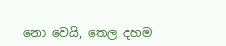නො වෙයි, තෙල දහම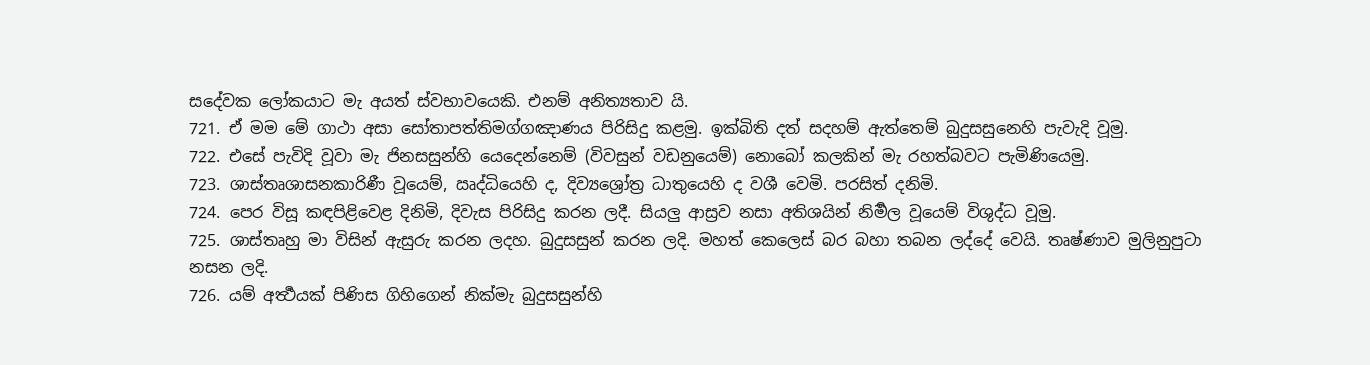සදේවක ලෝකයාට මැ අයත් ස්වභාවයෙකි. එනම් අනිත්‍යතාව යි.
721. ඒ මම මේ ගාථා අසා සෝතාපත්තිමග්ගඤාණය පිරිසිදු කළමු. ඉක්බිති දත් සදහම් ඇත්තෙම් බුදුසසුනෙහි පැවැදි වූමු.
722. එසේ පැවිදි වූවා මැ ජිනසසුන්හි යෙදෙන්නෙම් (විවසුන් වඩනුයෙම්) නොබෝ කලකින් මැ රහත්බවට පැමිණියෙමු.
723. ශාස්තෘශාසනකාරිණී වූයෙම්, ඍද්ධියෙහි ද, දිව්‍යශ්‍රෝත්‍ර ධාතුයෙහි ද වශී වෙමි. පරසිත් දනිමි.
724. පෙර විසූ කඳපිළිවෙළ දිනිමි, දිවැස පිරිසිදු කරන ලදී. සියලු ආස්‍රව නසා අතිශයින් නිර්‍මල වූයෙම් විශුද්ධ වූමු.
725. ශාස්තෘහු මා විසින් ඇසුරු කරන ලදහ. බුදුසසුන් කරන ලදි. මහත් කෙලෙස් බර බහා තබන ලද්දේ වෙයි. තෘෂ්ණාව මුලිනුපුටා නසන ලදි.
726. යම් අර්‍ත්‍ථයක් පිණිස ගිහිගෙන් නික්මැ බුදුසසුන්හි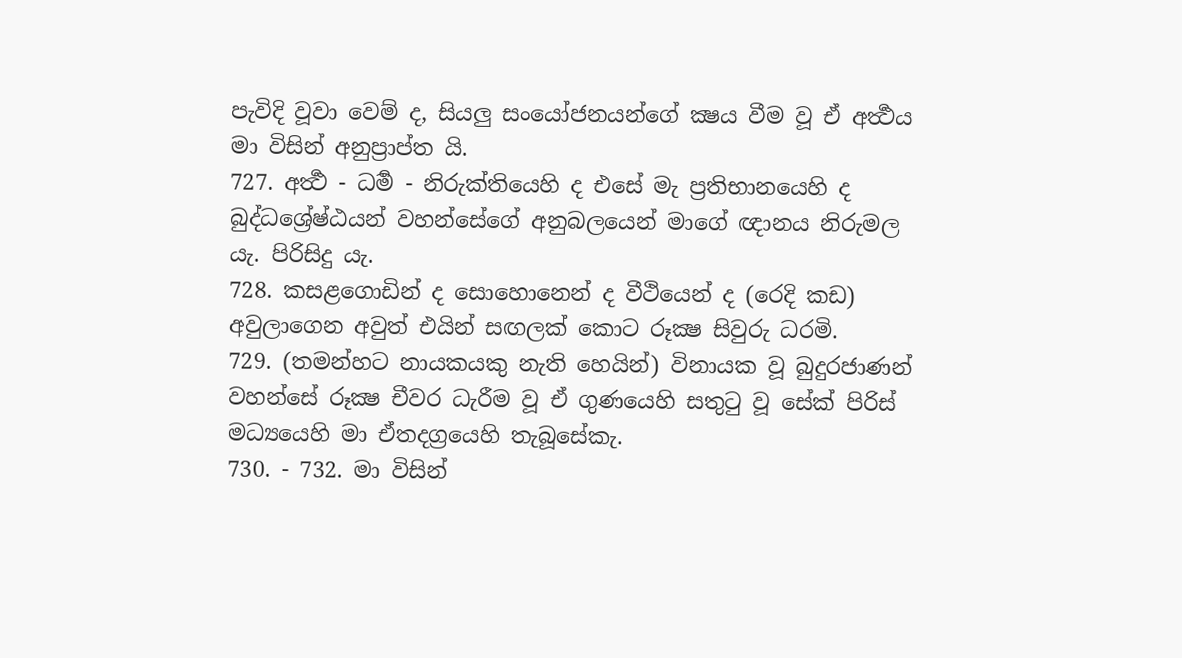පැවිදි වූවා වෙම් ද, සියලු සංයෝජනයන්ගේ ක්‍ෂය වීම වූ ඒ අර්‍ත්‍ථය මා විසින් අනුප්‍රාප්ත යි.
727. අර්‍ත්‍ථ - ධර්‍ම - නිරුක්තියෙහි ද එසේ මැ ප්‍රතිභානයෙහි ද බුද්ධශ්‍රේෂ්ඨයන් වහන්සේගේ අනුබලයෙන් මාගේ ඥානය නිරුමල යැ. පිරිසිදු යැ.
728. කසළගොඩින් ද සොහොනෙන් ද වීථියෙන් ද (රෙදි කඩ) අවුලාගෙන අවුත් එයින් සඟලක් කොට රූක්‍ෂ සිවුරු ධරමි.
729. (තමන්හට නායකයකු නැති හෙයින්) විනායක වූ බුදුරජාණන් වහන්සේ රූක්‍ෂ චීවර ධැරීම වූ ඒ ගුණයෙහි සතුටු වූ සේක් පිරිස් මධ්‍යයෙහි මා ඒතදග්‍රයෙහි තැබූසේකැ.
730. - 732. මා විසින්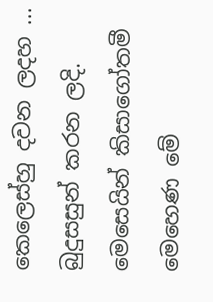කෙලෙස්හු දවන ලදහ ... බුදුසසුන් කරන ලදි.
මෙසෙයින් කිසාගෝතමී මෙහෙණ මේ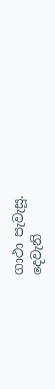ගාථා පැවැසූ.
දෙවැනි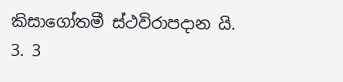කිසාගෝතමී ස්ථවිරාපදාන යි.
3. 3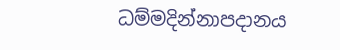ධම්මදින්නාපදානය